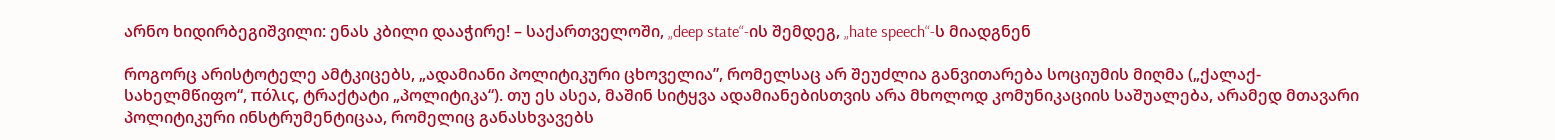არნო ხიდირბეგიშვილი: ენას კბილი დააჭირე! – საქართველოში, „deep state“-ის შემდეგ, „hate speech“-ს მიადგნენ

როგორც არისტოტელე ამტკიცებს, „ადამიანი პოლიტიკური ცხოველია”, რომელსაც არ შეუძლია განვითარება სოციუმის მიღმა („ქალაქ-სახელმწიფო“, πόλις, ტრაქტატი „პოლიტიკა“). თუ ეს ასეა, მაშინ სიტყვა ადამიანებისთვის არა მხოლოდ კომუნიკაციის საშუალება, არამედ მთავარი პოლიტიკური ინსტრუმენტიცაა, რომელიც განასხვავებს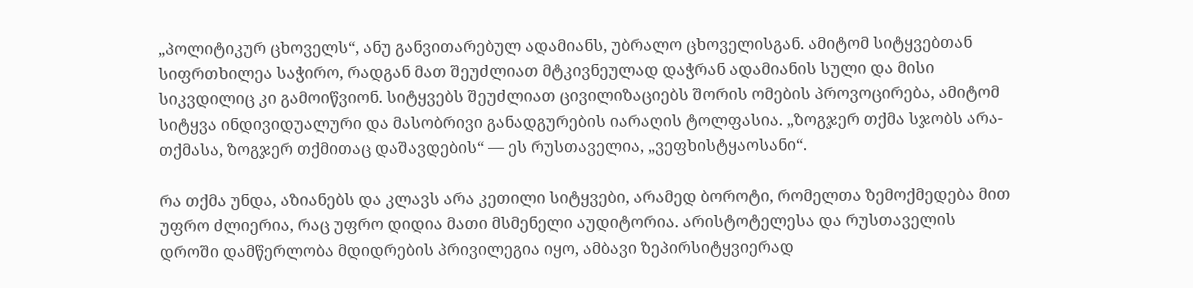„პოლიტიკურ ცხოველს“, ანუ განვითარებულ ადამიანს, უბრალო ცხოველისგან. ამიტომ სიტყვებთან სიფრთხილეა საჭირო, რადგან მათ შეუძლიათ მტკივნეულად დაჭრან ადამიანის სული და მისი სიკვდილიც კი გამოიწვიონ. სიტყვებს შეუძლიათ ცივილიზაციებს შორის ომების პროვოცირება, ამიტომ სიტყვა ინდივიდუალური და მასობრივი განადგურების იარაღის ტოლფასია. „ზოგჯერ თქმა სჯობს არა-თქმასა, ზოგჯერ თქმითაც დაშავდების“ — ეს რუსთაველია, „ვეფხისტყაოსანი“.

რა თქმა უნდა, აზიანებს და კლავს არა კეთილი სიტყვები, არამედ ბოროტი, რომელთა ზემოქმედება მით უფრო ძლიერია, რაც უფრო დიდია მათი მსმენელი აუდიტორია. არისტოტელესა და რუსთაველის დროში დამწერლობა მდიდრების პრივილეგია იყო, ამბავი ზეპირსიტყვიერად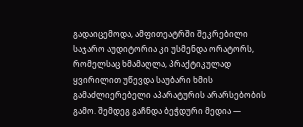გადაიცემოდა, ამფითეატრში შეკრებილი საჯარო აუდიტორია კი უსმენდა ორატორს, რომელსაც ხმამაღლა, პრაქტიკულად ყვირილით უწევდა საუბარი ხმის გამაძლიერებელი აპარატურის არარსებობის გამო. შემდეგ გაჩნდა ბეჭდური მედია —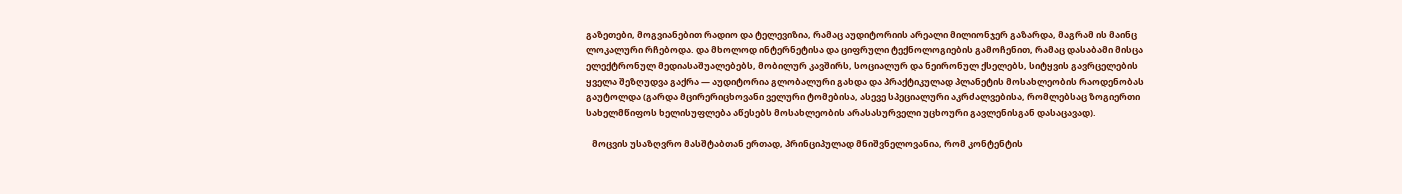გაზეთები, მოგვიანებით რადიო და ტელევიზია, რამაც აუდიტორიის არეალი მილიონჯერ გაზარდა, მაგრამ ის მაინც ლოკალური რჩებოდა. და მხოლოდ ინტერნეტისა და ციფრული ტექნოლოგიების გამოჩენით, რამაც დასაბამი მისცა ელექტრონულ მედიასაშუალებებს, მობილურ კავშირს, სოციალურ და ნეირონულ ქსელებს, სიტყვის გავრცელების ყველა შეზღუდვა გაქრა — აუდიტორია გლობალური გახდა და პრაქტიკულად პლანეტის მოსახლეობის რაოდენობას გაუტოლდა (გარდა მცირერიცხოვანი ველური ტომებისა, ასევე სპეციალური აკრძალვებისა, რომლებსაც ზოგიერთი სახელმწიფოს ხელისუფლება აწესებს მოსახლეობის არასასურველი უცხოური გავლენისგან დასაცავად).

   მოცვის უსაზღვრო მასშტაბთან ერთად, პრინციპულად მნიშვნელოვანია, რომ კონტენტის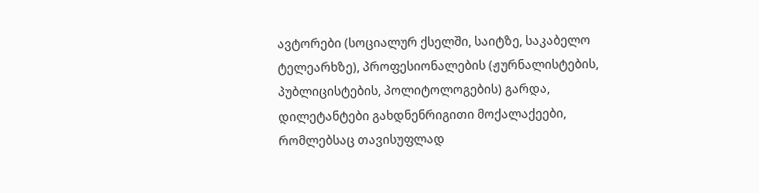ავტორები (სოციალურ ქსელში, საიტზე, საკაბელო ტელეარხზე), პროფესიონალების (ჟურნალისტების, პუბლიცისტების, პოლიტოლოგების) გარდა, დილეტანტები გახდნენრიგითი მოქალაქეები, რომლებსაც თავისუფლად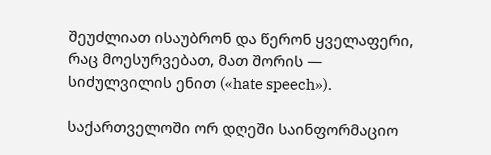შეუძლიათ ისაუბრონ და წერონ ყველაფერი, რაც მოესურვებათ, მათ შორის — სიძულვილის ენით («hate speech»).

საქართველოში ორ დღეში საინფორმაციო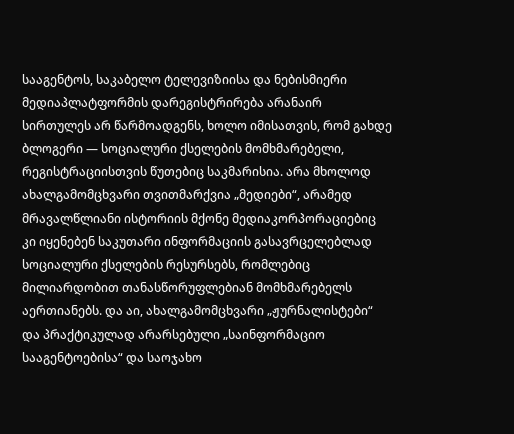სააგენტოს, საკაბელო ტელევიზიისა და ნებისმიერი მედიაპლატფორმის დარეგისტრირება არანაირ სირთულეს არ წარმოადგენს, ხოლო იმისათვის, რომ გახდე ბლოგერი — სოციალური ქსელების მომხმარებელი, რეგისტრაციისთვის წუთებიც საკმარისია. არა მხოლოდ ახალგამომცხვარი თვითმარქვია „მედიები“, არამედ მრავალწლიანი ისტორიის მქონე მედიაკორპორაციებიც კი იყენებენ საკუთარი ინფორმაციის გასავრცელებლად სოციალური ქსელების რესურსებს, რომლებიც მილიარდობით თანასწორუფლებიან მომხმარებელს აერთიანებს. და აი, ახალგამომცხვარი „ჟურნალისტები“ და პრაქტიკულად არარსებული „საინფორმაციო სააგენტოებისა“ და საოჯახო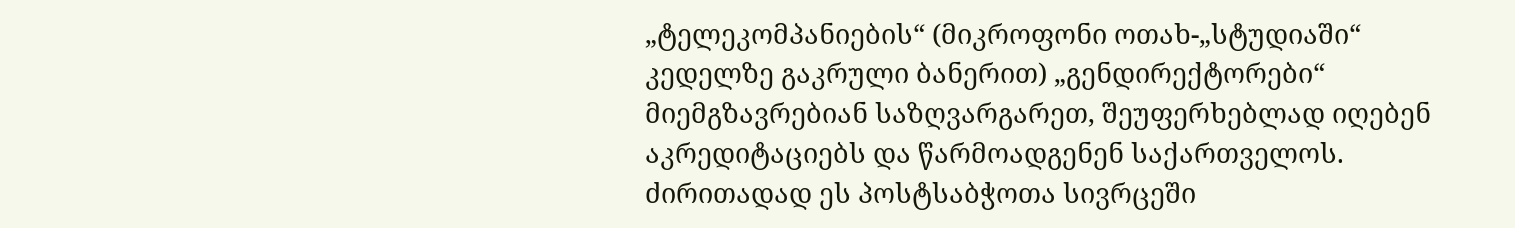„ტელეკომპანიების“ (მიკროფონი ოთახ-„სტუდიაში“ კედელზე გაკრული ბანერით) „გენდირექტორები“ მიემგზავრებიან საზღვარგარეთ, შეუფერხებლად იღებენ აკრედიტაციებს და წარმოადგენენ საქართველოს. ძირითადად ეს პოსტსაბჭოთა სივრცეში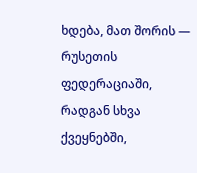ხდება, მათ შორის — რუსეთის ფედერაციაში, რადგან სხვა ქვეყნებში,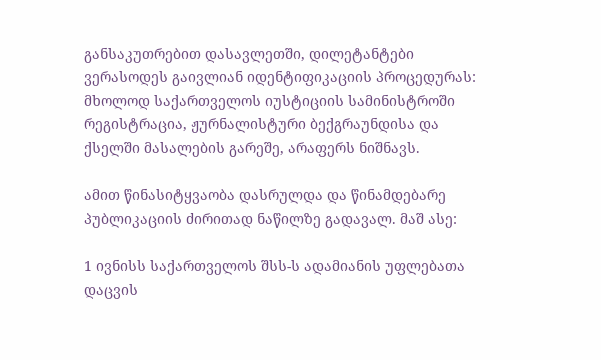განსაკუთრებით დასავლეთში, დილეტანტები ვერასოდეს გაივლიან იდენტიფიკაციის პროცედურას: მხოლოდ საქართველოს იუსტიციის სამინისტროში რეგისტრაცია, ჟურნალისტური ბექგრაუნდისა და ქსელში მასალების გარეშე, არაფერს ნიშნავს.

ამით წინასიტყვაობა დასრულდა და წინამდებარე პუბლიკაციის ძირითად ნაწილზე გადავალ. მაშ ასე:

1 ივნისს საქართველოს შსს-ს ადამიანის უფლებათა დაცვის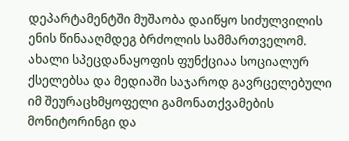დეპარტამენტში მუშაობა დაიწყო სიძულვილის ენის წინააღმდეგ ბრძოლის სამმართველომ. ახალი სპეცდანაყოფის ფუნქციაა სოციალურ ქსელებსა და მედიაში საჯაროდ გავრცელებული იმ შეურაცხმყოფელი გამონათქვამების მონიტორინგი და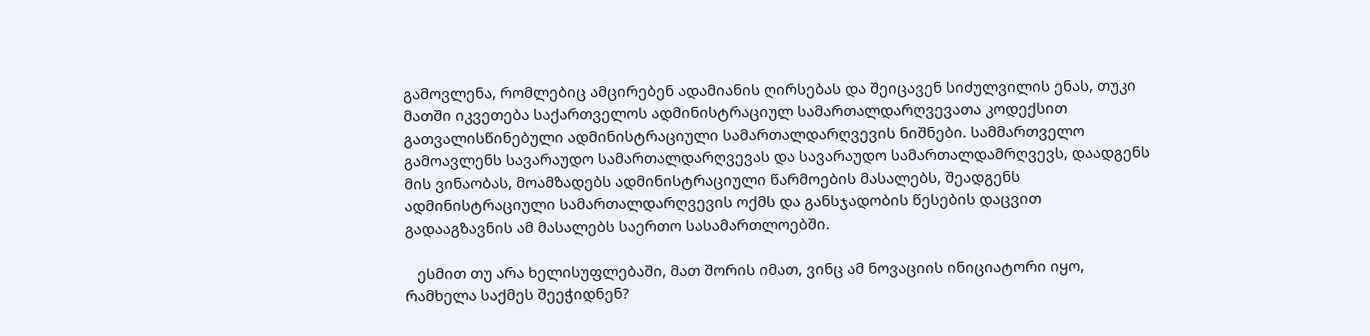გამოვლენა, რომლებიც ამცირებენ ადამიანის ღირსებას და შეიცავენ სიძულვილის ენას, თუკი მათში იკვეთება საქართველოს ადმინისტრაციულ სამართალდარღვევათა კოდექსით გათვალისწინებული ადმინისტრაციული სამართალდარღვევის ნიშნები. სამმართველო გამოავლენს სავარაუდო სამართალდარღვევას და სავარაუდო სამართალდამრღვევს, დაადგენს მის ვინაობას, მოამზადებს ადმინისტრაციული წარმოების მასალებს, შეადგენს ადმინისტრაციული სამართალდარღვევის ოქმს და განსჯადობის წესების დაცვით გადააგზავნის ამ მასალებს საერთო სასამართლოებში.

   ესმით თუ არა ხელისუფლებაში, მათ შორის იმათ, ვინც ამ ნოვაციის ინიციატორი იყო, რამხელა საქმეს შეეჭიდნენ?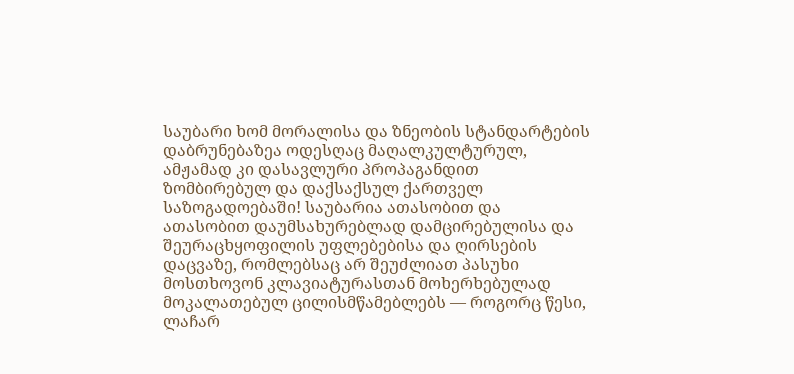საუბარი ხომ მორალისა და ზნეობის სტანდარტების დაბრუნებაზეა ოდესღაც მაღალკულტურულ, ამჟამად კი დასავლური პროპაგანდით ზომბირებულ და დაქსაქსულ ქართველ საზოგადოებაში! საუბარია ათასობით და ათასობით დაუმსახურებლად დამცირებულისა და შეურაცხყოფილის უფლებებისა და ღირსების დაცვაზე, რომლებსაც არ შეუძლიათ პასუხი მოსთხოვონ კლავიატურასთან მოხერხებულად მოკალათებულ ცილისმწამებლებს — როგორც წესი, ლაჩარ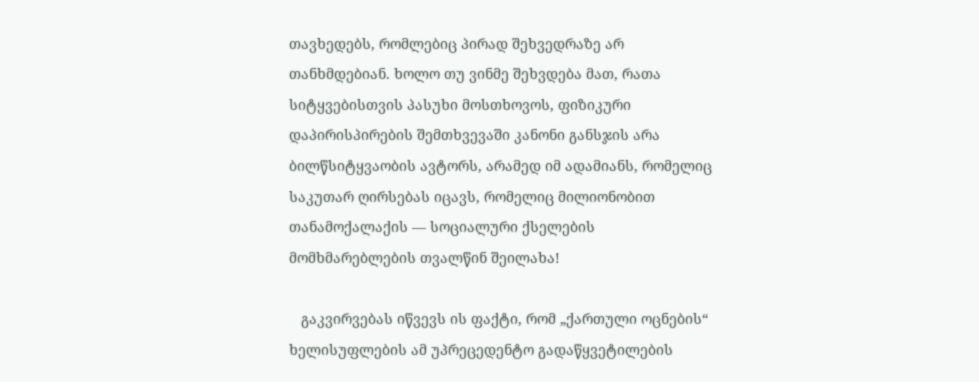თავხედებს, რომლებიც პირად შეხვედრაზე არ თანხმდებიან. ხოლო თუ ვინმე შეხვდება მათ, რათა სიტყვებისთვის პასუხი მოსთხოვოს, ფიზიკური დაპირისპირების შემთხვევაში კანონი განსჯის არა ბილწსიტყვაობის ავტორს, არამედ იმ ადამიანს, რომელიც საკუთარ ღირსებას იცავს, რომელიც მილიონობით თანამოქალაქის — სოციალური ქსელების მომხმარებლების თვალწინ შეილახა!

   გაკვირვებას იწვევს ის ფაქტი, რომ „ქართული ოცნების“ ხელისუფლების ამ უპრეცედენტო გადაწყვეტილების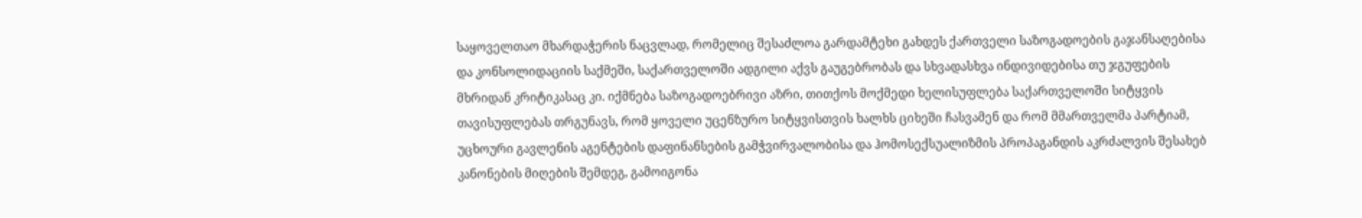საყოველთაო მხარდაჭერის ნაცვლად, რომელიც შესაძლოა გარდამტეხი გახდეს ქართველი საზოგადოების გაჯანსაღებისა და კონსოლიდაციის საქმეში, საქართველოში ადგილი აქვს გაუგებრობას და სხვადასხვა ინდივიდებისა თუ ჯგუფების მხრიდან კრიტიკასაც კი. იქმნება საზოგადოებრივი აზრი, თითქოს მოქმედი ხელისუფლება საქართველოში სიტყვის თავისუფლებას თრგუნავს, რომ ყოველი უცენზურო სიტყვისთვის ხალხს ციხეში ჩასვამენ და რომ მმართველმა პარტიამ, უცხოური გავლენის აგენტების დაფინანსების გამჭვირვალობისა და ჰომოსექსუალიზმის პროპაგანდის აკრძალვის შესახებ კანონების მიღების შემდეგ, გამოიგონა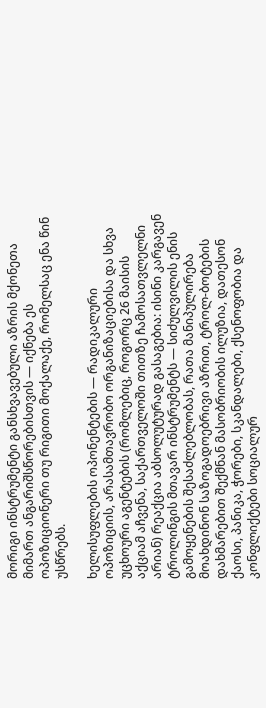მორიგი ინსტრუმენტი განსხვავებული აზრის მქონეთა მიმართ ანგარიშსწორებისთვის — იქნება ეს ოპოზიციონერი თუ რიგითი მოქალაქე, რომელსაც ენა წინ უსწრებს.

ხელისუფლების ოპონენტების — რადიკალური ოპოზიციის, არასამთავრობო ორგანიზაციებისა და სხვა უცხოური აგენტების (რომლებიც, როგორც 26 მაისის აქციამ აჩვენა, საქართველოში თითზე ჩამოსათვლელნი არიან) რეაქცია აბსოლუტურად გასაგებია: ისინი კარგავენ ტროლინგის მთავარ ინსტრუმენტს — სიძულვილის ენის გამოყენების შესაძლებლობას, რათა მანიპულირება მოახდინონ საზოგადოებრივი აზრით, ტროლ-ბოტების დახმარებით შექმნან მასობრიობის ილუზია, დათესონ ქაოსი, პანიკა, ჭორები, სკანდალები, ქსენოფობია და კონფლიქტები სოციალურ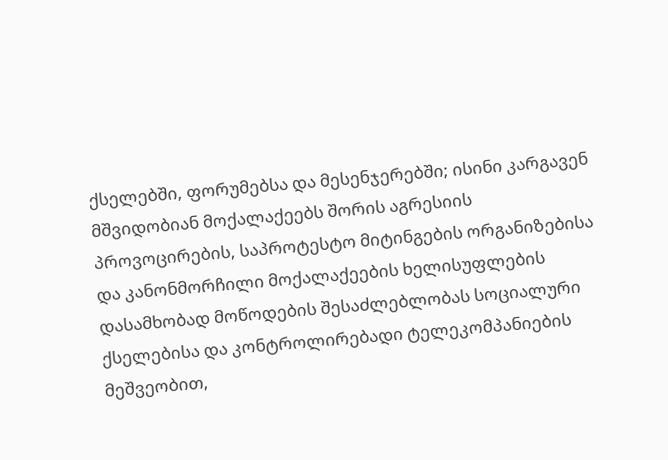ქსელებში, ფორუმებსა და მესენჯერებში; ისინი კარგავენ მშვიდობიან მოქალაქეებს შორის აგრესიის პროვოცირების, საპროტესტო მიტინგების ორგანიზებისა და კანონმორჩილი მოქალაქეების ხელისუფლების დასამხობად მოწოდების შესაძლებლობას სოციალური ქსელებისა და კონტროლირებადი ტელეკომპანიების მეშვეობით,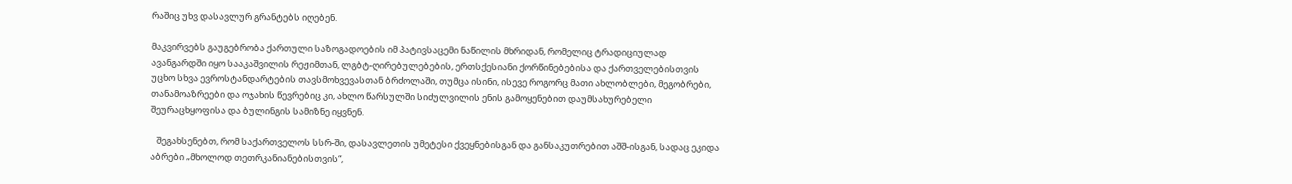რაშიც უხვ დასავლურ გრანტებს იღებენ.

მაკვირვებს გაუგებრობა ქართული საზოგადოების იმ პატივსაცემი ნაწილის მხრიდან, რომელიც ტრადიციულად ავანგარდში იყო სააკაშვილის რეჟიმთან, ლგბტ-ღირებულებების, ერთსქესიანი ქორწინებებისა და ქართველებისთვის უცხო სხვა ევროსტანდარტების თავსმოხვევასთან ბრძოლაში, თუმცა ისინი, ისევე როგორც მათი ახლობლები, მეგობრები, თანამოაზრეები და ოჯახის წევრებიც კი, ახლო წარსულში სიძულვილის ენის გამოყენებით დაუმსახურებელი შეურაცხყოფისა და ბულინგის სამიზნე იყვნენ.

   შეგახსენებთ, რომ საქართველოს სსრ-ში, დასავლეთის უმეტესი ქვეყნებისგან და განსაკუთრებით აშშ-ისგან, სადაც ეკიდა აბრები „მხოლოდ თეთრკანიანებისთვის“,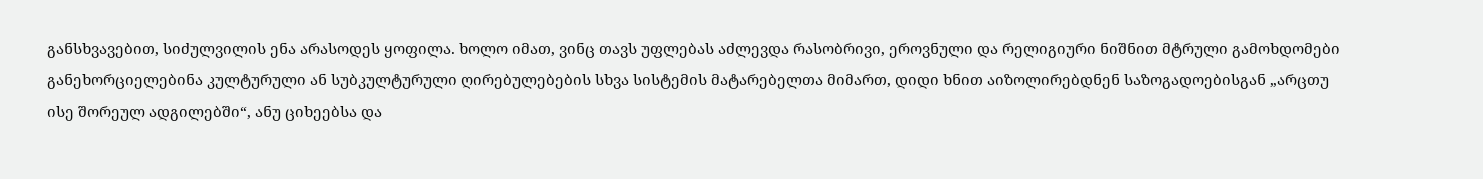განსხვავებით, სიძულვილის ენა არასოდეს ყოფილა. ხოლო იმათ, ვინც თავს უფლებას აძლევდა რასობრივი, ეროვნული და რელიგიური ნიშნით მტრული გამოხდომები განეხორციელებინა კულტურული ან სუბკულტურული ღირებულებების სხვა სისტემის მატარებელთა მიმართ, დიდი ხნით აიზოლირებდნენ საზოგადოებისგან „არცთუ ისე შორეულ ადგილებში“, ანუ ციხეებსა და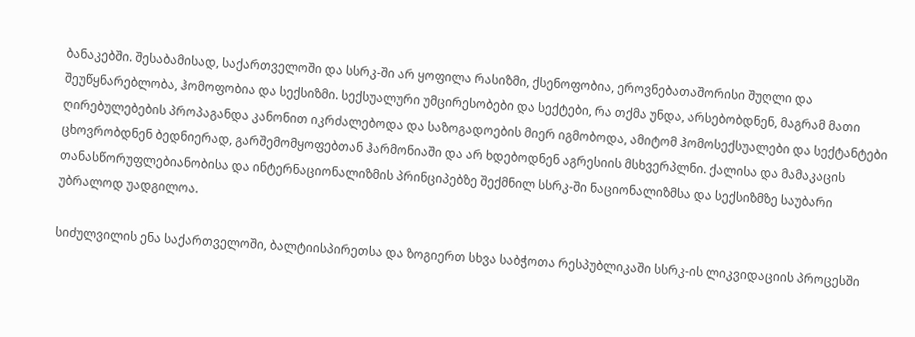ბანაკებში. შესაბამისად, საქართველოში და სსრკ-ში არ ყოფილა რასიზმი, ქსენოფობია, ეროვნებათაშორისი შუღლი და შეუწყნარებლობა, ჰომოფობია და სექსიზმი. სექსუალური უმცირესობები და სექტები, რა თქმა უნდა, არსებობდნენ, მაგრამ მათი ღირებულებების პროპაგანდა კანონით იკრძალებოდა და საზოგადოების მიერ იგმობოდა, ამიტომ ჰომოსექსუალები და სექტანტები ცხოვრობდნენ ბედნიერად, გარშემომყოფებთან ჰარმონიაში და არ ხდებოდნენ აგრესიის მსხვერპლნი. ქალისა და მამაკაცის თანასწორუფლებიანობისა და ინტერნაციონალიზმის პრინციპებზე შექმნილ სსრკ-ში ნაციონალიზმსა და სექსიზმზე საუბარი უბრალოდ უადგილოა.

სიძულვილის ენა საქართველოში, ბალტიისპირეთსა და ზოგიერთ სხვა საბჭოთა რესპუბლიკაში სსრკ-ის ლიკვიდაციის პროცესში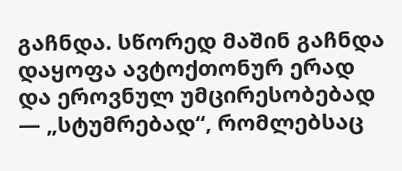გაჩნდა. სწორედ მაშინ გაჩნდა დაყოფა ავტოქთონურ ერად და ეროვნულ უმცირესობებად — „სტუმრებად“, რომლებსაც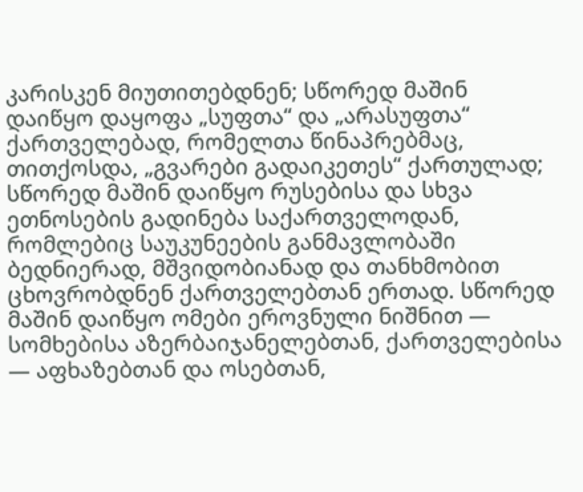კარისკენ მიუთითებდნენ; სწორედ მაშინ დაიწყო დაყოფა „სუფთა“ და „არასუფთა“ ქართველებად, რომელთა წინაპრებმაც, თითქოსდა, „გვარები გადაიკეთეს“ ქართულად; სწორედ მაშინ დაიწყო რუსებისა და სხვა ეთნოსების გადინება საქართველოდან, რომლებიც საუკუნეების განმავლობაში ბედნიერად, მშვიდობიანად და თანხმობით ცხოვრობდნენ ქართველებთან ერთად. სწორედ მაშინ დაიწყო ომები ეროვნული ნიშნით — სომხებისა აზერბაიჯანელებთან, ქართველებისა — აფხაზებთან და ოსებთან,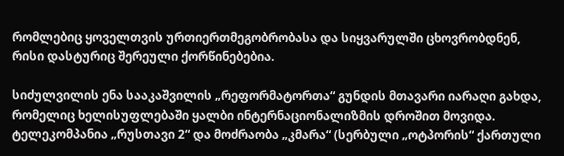რომლებიც ყოველთვის ურთიერთმეგობრობასა და სიყვარულში ცხოვრობდნენ, რისი დასტურიც შერეული ქორწინებებია.

სიძულვილის ენა სააკაშვილის „რეფორმატორთა“ გუნდის მთავარი იარაღი გახდა, რომელიც ხელისუფლებაში ყალბი ინტერნაციონალიზმის დროშით მოვიდა. ტელეკომპანია „რუსთავი 2“ და მოძრაობა „კმარა“ (სერბული „ოტპორის“ ქართული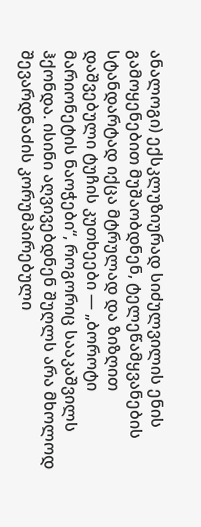ანალოგი) ექსკლუზიურად სიძულვილის ენის გამოყენებით მუშაობდნენ, ტელეწამყვანების სტანდარტად იქცა მტრულად და ზიზღით დაშვებული ტუჩის კუთხეები — „ბოროტი მარიონეტის ნაოჭები“, როგორიც სააკაშვილს ჰქონდა. ისინი აღვივებდნენ შუღლს არა მხოლოდ შევარდნაძის კორუმპირებული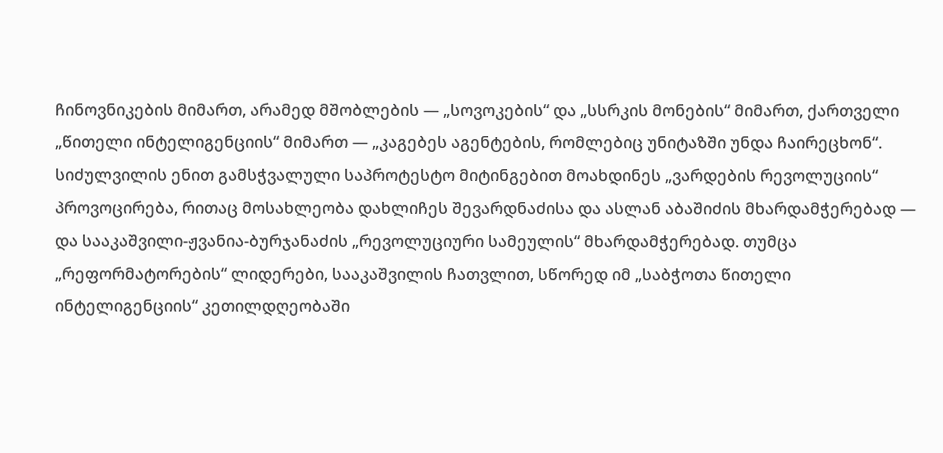ჩინოვნიკების მიმართ, არამედ მშობლების — „სოვოკების“ და „სსრკის მონების“ მიმართ, ქართველი „წითელი ინტელიგენციის“ მიმართ — „კაგებეს აგენტების, რომლებიც უნიტაზში უნდა ჩაირეცხონ“. სიძულვილის ენით გამსჭვალული საპროტესტო მიტინგებით მოახდინეს „ვარდების რევოლუციის“ პროვოცირება, რითაც მოსახლეობა დახლიჩეს შევარდნაძისა და ასლან აბაშიძის მხარდამჭერებად — და სააკაშვილი-ჟვანია-ბურჯანაძის „რევოლუციური სამეულის“ მხარდამჭერებად. თუმცა „რეფორმატორების“ ლიდერები, სააკაშვილის ჩათვლით, სწორედ იმ „საბჭოთა წითელი ინტელიგენციის“ კეთილდღეობაში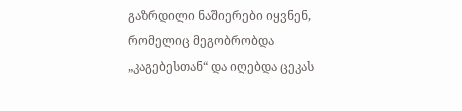გაზრდილი ნაშიერები იყვნენ, რომელიც მეგობრობდა „კაგებესთან“ და იღებდა ცეკას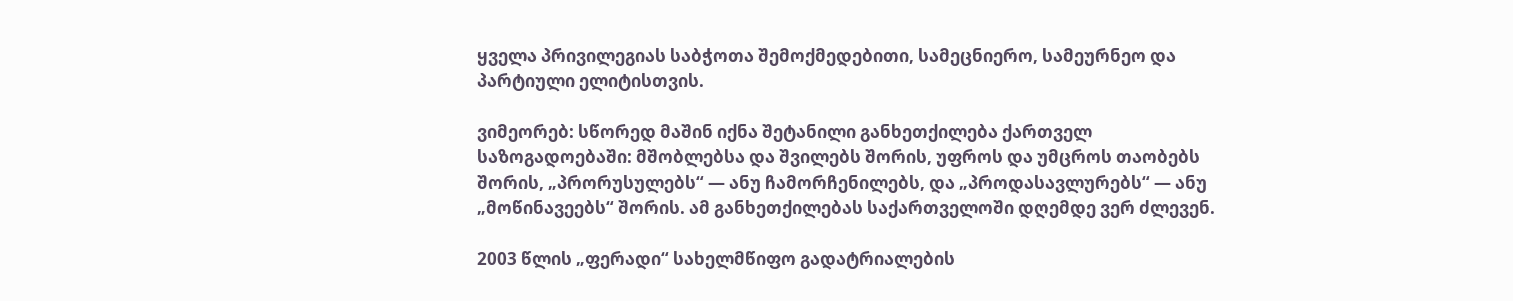ყველა პრივილეგიას საბჭოთა შემოქმედებითი, სამეცნიერო, სამეურნეო და პარტიული ელიტისთვის.

ვიმეორებ: სწორედ მაშინ იქნა შეტანილი განხეთქილება ქართველ საზოგადოებაში: მშობლებსა და შვილებს შორის, უფროს და უმცროს თაობებს შორის, „პრორუსულებს“ — ანუ ჩამორჩენილებს, და „პროდასავლურებს“ — ანუ „მოწინავეებს“ შორის. ამ განხეთქილებას საქართველოში დღემდე ვერ ძლევენ.

2003 წლის „ფერადი“ სახელმწიფო გადატრიალების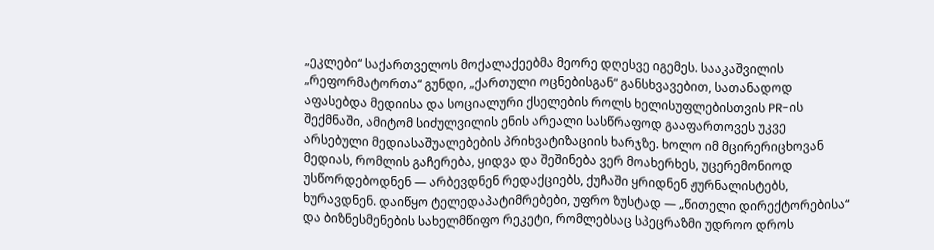„ეკლები“ საქართველოს მოქალაქეებმა მეორე დღესვე იგემეს. სააკაშვილის „რეფორმატორთა“ გუნდი, „ქართული ოცნებისგან“ განსხვავებით, სათანადოდ აფასებდა მედიისა და სოციალური ქსელების როლს ხელისუფლებისთვის PR-ის შექმნაში, ამიტომ სიძულვილის ენის არეალი სასწრაფოდ გააფართოვეს უკვე არსებული მედიასაშუალებების პრიხვატიზაციის ხარჯზე. ხოლო იმ მცირერიცხოვან მედიას, რომლის გაჩერება, ყიდვა და შეშინება ვერ მოახერხეს, უცერემონიოდ უსწორდებოდნენ — არბევდნენ რედაქციებს, ქუჩაში ყრიდნენ ჟურნალისტებს, ხურავდნენ. დაიწყო ტელედაპატიმრებები, უფრო ზუსტად — „წითელი დირექტორებისა“ და ბიზნესმენების სახელმწიფო რეკეტი, რომლებსაც სპეცრაზმი უდროო დროს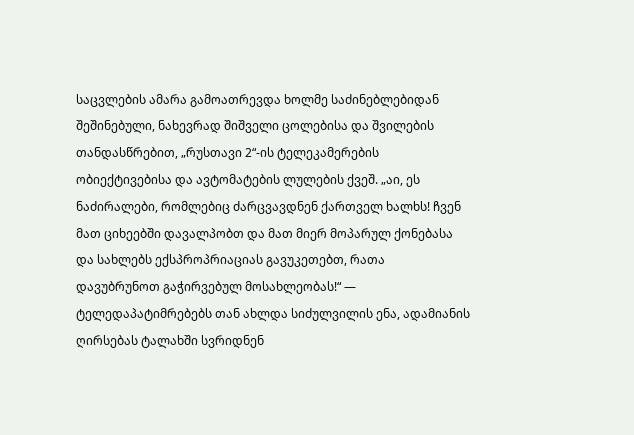საცვლების ამარა გამოათრევდა ხოლმე საძინებლებიდან შეშინებული, ნახევრად შიშველი ცოლებისა და შვილების თანდასწრებით, „რუსთავი 2“-ის ტელეკამერების ობიექტივებისა და ავტომატების ლულების ქვეშ. „აი, ეს ნაძირალები, რომლებიც ძარცვავდნენ ქართველ ხალხს! ჩვენ მათ ციხეებში დავალპობთ და მათ მიერ მოპარულ ქონებასა და სახლებს ექსპროპრიაციას გავუკეთებთ, რათა დავუბრუნოთ გაჭირვებულ მოსახლეობას!“ — ტელედაპატიმრებებს თან ახლდა სიძულვილის ენა, ადამიანის ღირსებას ტალახში სვრიდნენ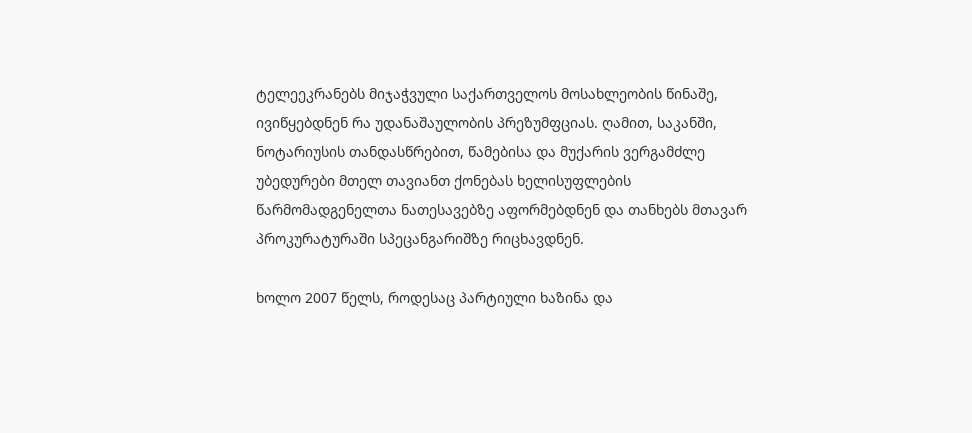ტელეეკრანებს მიჯაჭვული საქართველოს მოსახლეობის წინაშე, ივიწყებდნენ რა უდანაშაულობის პრეზუმფციას. ღამით, საკანში, ნოტარიუსის თანდასწრებით, წამებისა და მუქარის ვერგამძლე უბედურები მთელ თავიანთ ქონებას ხელისუფლების წარმომადგენელთა ნათესავებზე აფორმებდნენ და თანხებს მთავარ პროკურატურაში სპეცანგარიშზე რიცხავდნენ.

ხოლო 2007 წელს, როდესაც პარტიული ხაზინა და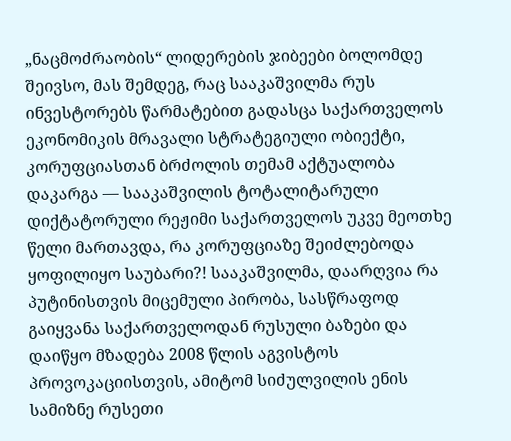„ნაცმოძრაობის“ ლიდერების ჯიბეები ბოლომდე შეივსო, მას შემდეგ, რაც სააკაშვილმა რუს ინვესტორებს წარმატებით გადასცა საქართველოს ეკონომიკის მრავალი სტრატეგიული ობიექტი, კორუფციასთან ბრძოლის თემამ აქტუალობა დაკარგა — სააკაშვილის ტოტალიტარული დიქტატორული რეჟიმი საქართველოს უკვე მეოთხე წელი მართავდა, რა კორუფციაზე შეიძლებოდა ყოფილიყო საუბარი?! სააკაშვილმა, დაარღვია რა პუტინისთვის მიცემული პირობა, სასწრაფოდ გაიყვანა საქართველოდან რუსული ბაზები და დაიწყო მზადება 2008 წლის აგვისტოს პროვოკაციისთვის, ამიტომ სიძულვილის ენის სამიზნე რუსეთი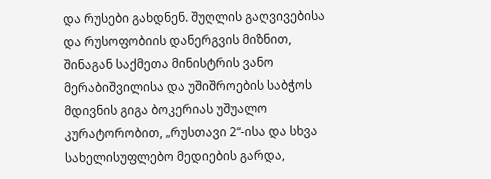და რუსები გახდნენ. შუღლის გაღვივებისა და რუსოფობიის დანერგვის მიზნით, შინაგან საქმეთა მინისტრის ვანო მერაბიშვილისა და უშიშროების საბჭოს მდივნის გიგა ბოკერიას უშუალო კურატორობით, „რუსთავი 2“-ისა და სხვა სახელისუფლებო მედიების გარდა,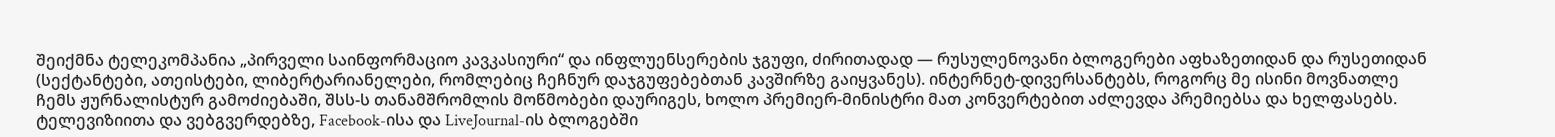შეიქმნა ტელეკომპანია „პირველი საინფორმაციო კავკასიური“ და ინფლუენსერების ჯგუფი, ძირითადად — რუსულენოვანი ბლოგერები აფხაზეთიდან და რუსეთიდან (სექტანტები, ათეისტები, ლიბერტარიანელები, რომლებიც ჩეჩნურ დაჯგუფებებთან კავშირზე გაიყვანეს). ინტერნეტ-დივერსანტებს, როგორც მე ისინი მოვნათლე ჩემს ჟურნალისტურ გამოძიებაში, შსს-ს თანამშრომლის მოწმობები დაურიგეს, ხოლო პრემიერ-მინისტრი მათ კონვერტებით აძლევდა პრემიებსა და ხელფასებს. ტელევიზიითა და ვებგვერდებზე, Facebook-ისა და LiveJournal-ის ბლოგებში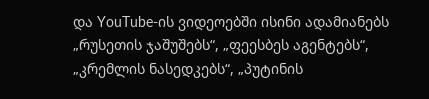და YouTube-ის ვიდეოებში ისინი ადამიანებს „რუსეთის ჯაშუშებს“, „ფეესბეს აგენტებს“, „კრემლის ნასედკებს“, „პუტინის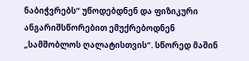ნაბიჭვრებს“ უწოდებდნენ და ფიზიკური ანგარიშსწორებით ემუქრებოდნენ „სამშობლოს ღალატისთვის“. სწორედ მაშინ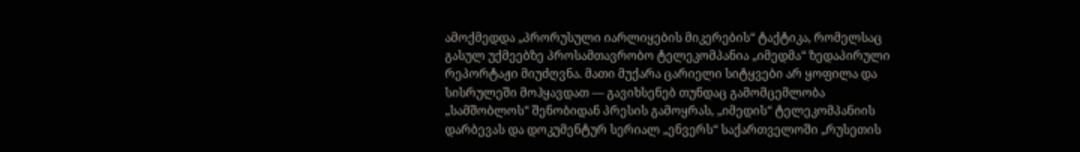ამოქმედდა „პრორუსული იარლიყების მიკერების“ ტაქტიკა, რომელსაც გასულ უქმეებზე პროსამთავრობო ტელეკომპანია „იმედმა“ ზედაპირული რეპორტაჟი მიუძღვნა. მათი მუქარა ცარიელი სიტყვები არ ყოფილა და სისრულეში მოჰყავდათ — გავიხსენებ თუნდაც გამომცემლობა „სამშობლოს“ შენობიდან პრესის გამოყრას, „იმედის“ ტელეკომპანიის დარბევას და დოკუმენტურ სერიალ „ენვერს“ საქართველოში „რუსეთის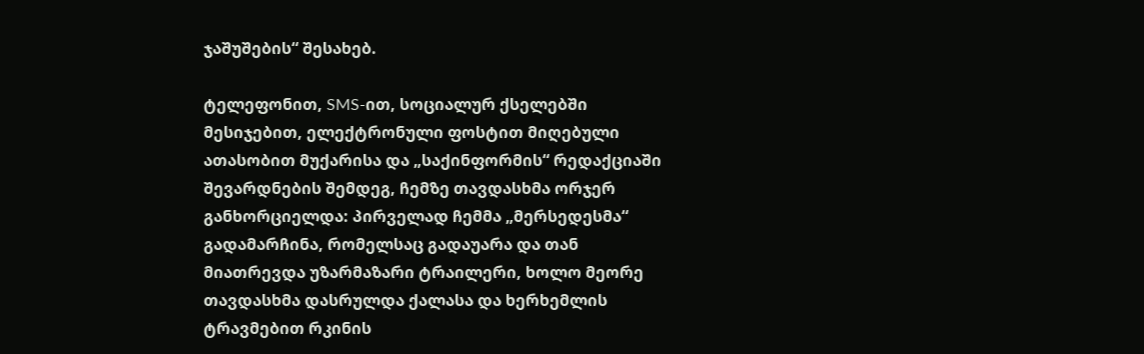ჯაშუშების“ შესახებ.

ტელეფონით, SMS-ით, სოციალურ ქსელებში მესიჯებით, ელექტრონული ფოსტით მიღებული ათასობით მუქარისა და „საქინფორმის“ რედაქციაში შევარდნების შემდეგ, ჩემზე თავდასხმა ორჯერ განხორციელდა: პირველად ჩემმა „მერსედესმა“ გადამარჩინა, რომელსაც გადაუარა და თან მიათრევდა უზარმაზარი ტრაილერი, ხოლო მეორე თავდასხმა დასრულდა ქალასა და ხერხემლის ტრავმებით რკინის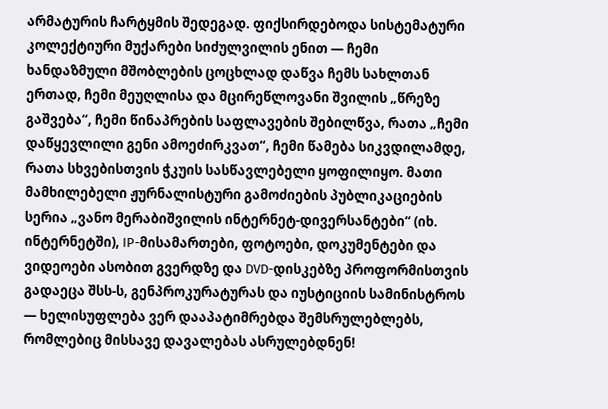არმატურის ჩარტყმის შედეგად. ფიქსირდებოდა სისტემატური კოლექტიური მუქარები სიძულვილის ენით — ჩემი ხანდაზმული მშობლების ცოცხლად დაწვა ჩემს სახლთან ერთად, ჩემი მეუღლისა და მცირეწლოვანი შვილის „წრეზე გაშვება“, ჩემი წინაპრების საფლავების შებილწვა, რათა „ჩემი დაწყევლილი გენი ამოეძირკვათ“, ჩემი წამება სიკვდილამდე, რათა სხვებისთვის ჭკუის სასწავლებელი ყოფილიყო. მათი მამხილებელი ჟურნალისტური გამოძიების პუბლიკაციების სერია „ვანო მერაბიშვილის ინტერნეტ-დივერსანტები“ (იხ. ინტერნეტში), IP-მისამართები, ფოტოები, დოკუმენტები და ვიდეოები ასობით გვერდზე და DVD-დისკებზე პროფორმისთვის გადაეცა შსს-ს, გენპროკურატურას და იუსტიციის სამინისტროს — ხელისუფლება ვერ დააპატიმრებდა შემსრულებლებს, რომლებიც მისსავე დავალებას ასრულებდნენ!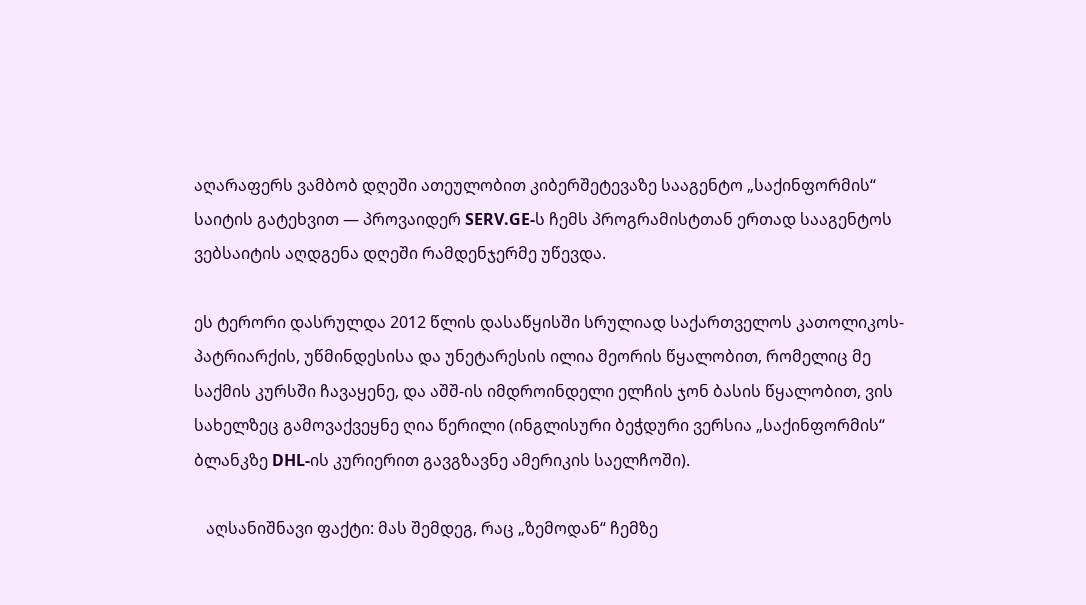აღარაფერს ვამბობ დღეში ათეულობით კიბერშეტევაზე სააგენტო „საქინფორმის“ საიტის გატეხვით — პროვაიდერ SERV.GE-ს ჩემს პროგრამისტთან ერთად სააგენტოს ვებსაიტის აღდგენა დღეში რამდენჯერმე უწევდა.

ეს ტერორი დასრულდა 2012 წლის დასაწყისში სრულიად საქართველოს კათოლიკოს-პატრიარქის, უწმინდესისა და უნეტარესის ილია მეორის წყალობით, რომელიც მე საქმის კურსში ჩავაყენე, და აშშ-ის იმდროინდელი ელჩის ჯონ ბასის წყალობით, ვის სახელზეც გამოვაქვეყნე ღია წერილი (ინგლისური ბეჭდური ვერსია „საქინფორმის“ ბლანკზე DHL-ის კურიერით გავგზავნე ამერიკის საელჩოში).

   აღსანიშნავი ფაქტი: მას შემდეგ, რაც „ზემოდან“ ჩემზე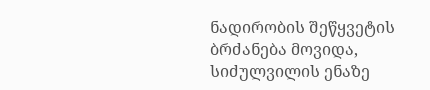ნადირობის შეწყვეტის ბრძანება მოვიდა, სიძულვილის ენაზე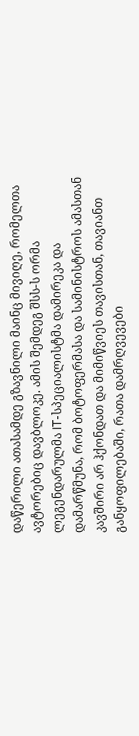დაწერილი ათასამდე გზავნილი მაინც მივიღე, რომელთა ავტორებიც დავბლოკე. ამის შემდეგ შსს-ს ორმა ლეგენდარულმა IT-სპეციალისტმა დამირეკა და დამარწმუნა, რომ ბოტოფერმასა და სამინისტროს ამასთან კავშირი არ ჰქონდათ და მიმიწვიეს თავისთან, თავიანთ განყოფილებაში, რათა დამრღვევები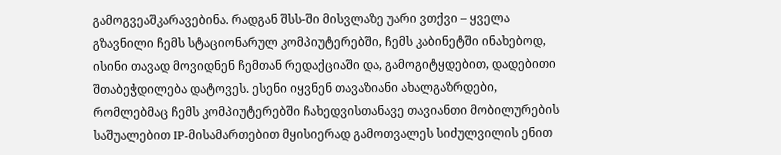გამოგვეაშკარავებინა. რადგან შსს-ში მისვლაზე უარი ვთქვი – ყველა გზავნილი ჩემს სტაციონარულ კომპიუტერებში, ჩემს კაბინეტში ინახებოდ, ისინი თავად მოვიდნენ ჩემთან რედაქციაში და, გამოგიტყდებით, დადებითი შთაბეჭდილება დატოვეს. ესენი იყვნენ თავაზიანი ახალგაზრდები, რომლებმაც ჩემს კომპიუტერებში ჩახედვისთანავე თავიანთი მობილურების საშუალებით IP-მისამართებით მყისიერად გამოთვალეს სიძულვილის ენით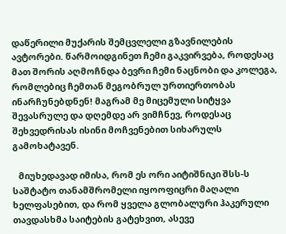დაწერილი მუქარის შემცვლელი გზავნილების ავტორები. წარმოიდგინეთ ჩემი გაკვირვება, როდესაც მათ შორის აღმოჩნდა ბევრი ჩემი ნაცნობი და კოლეგა, რომლებიც ჩემთან მეგობრულ ურთიერთობას ინარჩუნებდნენ! მაგრამ მე მიცემული სიტყვა შევასრულე და დღემდე არ ვიმჩნევ, როდესაც შეხვედრისას ისინი მოჩვენებით სიხარულს გამოხატავენ.

   მიუხედავად იმისა, რომ ეს ორი აიტიშნიკი შსს-ს საშტატო თანამშრომელი იყოოფიცრი მაღალი ხელფასებით, და რომ ყველა გლობალური ჰაკერული თავდასხმა საიტების გატეხვით, ასევე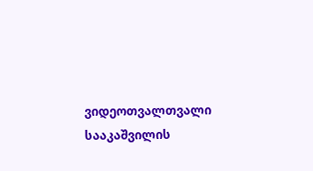ვიდეოთვალთვალი სააკაშვილის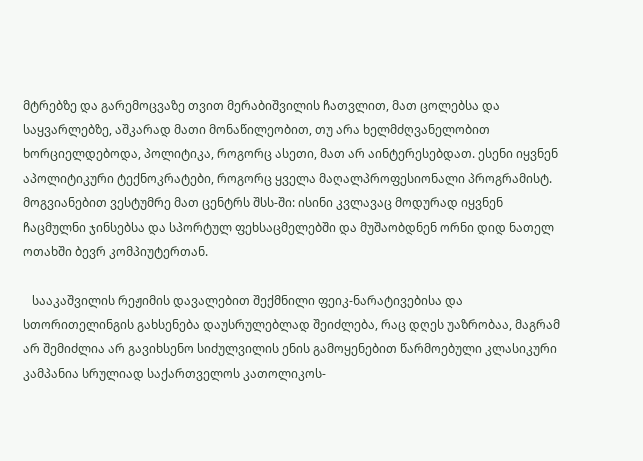მტრებზე და გარემოცვაზე თვით მერაბიშვილის ჩათვლით, მათ ცოლებსა და საყვარლებზე, აშკარად მათი მონაწილეობით, თუ არა ხელმძღვანელობით ხორციელდებოდა, პოლიტიკა, როგორც ასეთი, მათ არ აინტერესებდათ. ესენი იყვნენ აპოლიტიკური ტექნოკრატები, როგორც ყველა მაღალპროფესიონალი პროგრამისტ. მოგვიანებით ვესტუმრე მათ ცენტრს შსს-ში: ისინი კვლავაც მოდურად იყვნენ ჩაცმულნი ჯინსებსა და სპორტულ ფეხსაცმელებში და მუშაობდნენ ორნი დიდ ნათელ ოთახში ბევრ კომპიუტერთან.

   სააკაშვილის რეჟიმის დავალებით შექმნილი ფეიკ-ნარატივებისა და სთორითელინგის გახსენება დაუსრულებლად შეიძლება, რაც დღეს უაზრობაა, მაგრამ არ შემიძლია არ გავიხსენო სიძულვილის ენის გამოყენებით წარმოებული კლასიკური კამპანია სრულიად საქართველოს კათოლიკოს-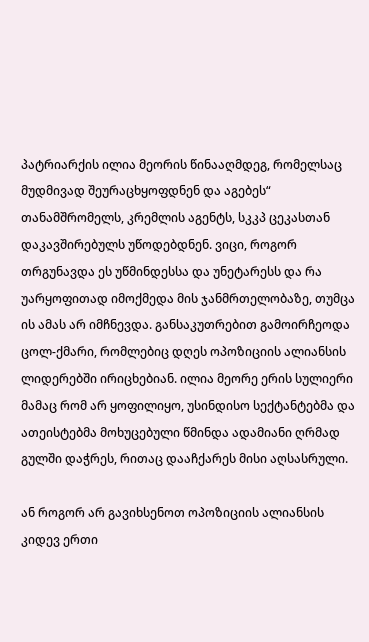პატრიარქის ილია მეორის წინააღმდეგ, რომელსაც მუდმივად შეურაცხყოფდნენ და აგებეს“ თანამშრომელს, კრემლის აგენტს, სკკპ ცეკასთან დაკავშირებულს უწოდებდნენ. ვიცი, როგორ თრგუნავდა ეს უწმინდესსა და უნეტარესს და რა უარყოფითად იმოქმედა მის ჯანმრთელობაზე, თუმცა ის ამას არ იმჩნევდა. განსაკუთრებით გამოირჩეოდა ცოლ-ქმარი, რომლებიც დღეს ოპოზიციის ალიანსის ლიდერებში ირიცხებიან. ილია მეორე ერის სულიერი მამაც რომ არ ყოფილიყო, უსინდისო სექტანტებმა და ათეისტებმა მოხუცებული წმინდა ადამიანი ღრმად გულში დაჭრეს, რითაც დააჩქარეს მისი აღსასრული.

ან როგორ არ გავიხსენოთ ოპოზიციის ალიანსის კიდევ ერთი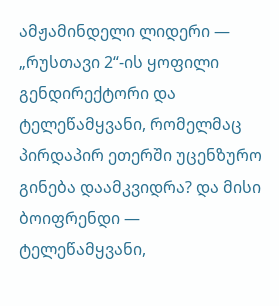ამჟამინდელი ლიდერი — „რუსთავი 2“-ის ყოფილი გენდირექტორი და ტელეწამყვანი, რომელმაც პირდაპირ ეთერში უცენზურო გინება დაამკვიდრა? და მისი ბოიფრენდი — ტელეწამყვანი,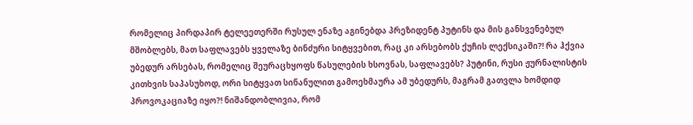რომელიც პირდაპირ ტელეეთერში რუსულ ენაზე აგინებდა პრეზიდენტ პუტინს და მის განსვენებულ მშობლებს, მათ საფლავებს ყველაზე ბინძური სიტყვებით, რაც კი არსებობს ქუჩის ლექსიკაში?! რა ჰქვია უბედურ არსებას, რომელიც შეურაცხყოფს წასულების ხსოვნას, საფლავებს? პუტინი, რუსი ჟურნალისტის კითხვის საპასუხოდ, ორი სიტყვათ სინანულით გამოეხმაურა ამ უბედურს, მაგრამ გათვლა ხომდიდ პროვოკაციაზე იყო?! ნიშანდობლივია, რომ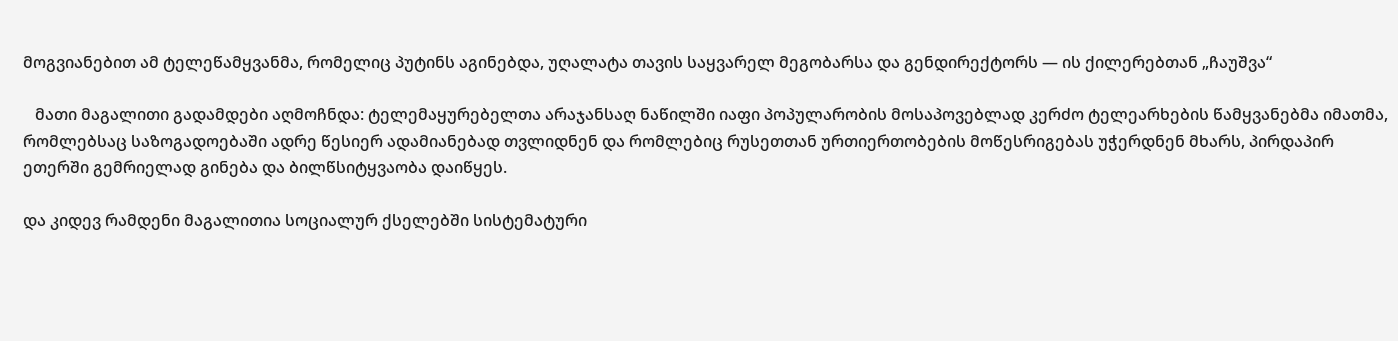მოგვიანებით ამ ტელეწამყვანმა, რომელიც პუტინს აგინებდა, უღალატა თავის საყვარელ მეგობარსა და გენდირექტორს — ის ქილერებთან „ჩაუშვა“

   მათი მაგალითი გადამდები აღმოჩნდა: ტელემაყურებელთა არაჯანსაღ ნაწილში იაფი პოპულარობის მოსაპოვებლად კერძო ტელეარხების წამყვანებმა იმათმა, რომლებსაც საზოგადოებაში ადრე წესიერ ადამიანებად თვლიდნენ და რომლებიც რუსეთთან ურთიერთობების მოწესრიგებას უჭერდნენ მხარს, პირდაპირ ეთერში გემრიელად გინება და ბილწსიტყვაობა დაიწყეს.

და კიდევ რამდენი მაგალითია სოციალურ ქსელებში სისტემატური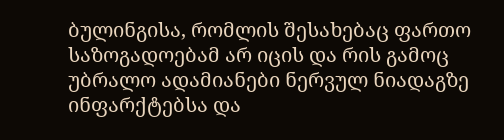ბულინგისა, რომლის შესახებაც ფართო საზოგადოებამ არ იცის და რის გამოც უბრალო ადამიანები ნერვულ ნიადაგზე ინფარქტებსა და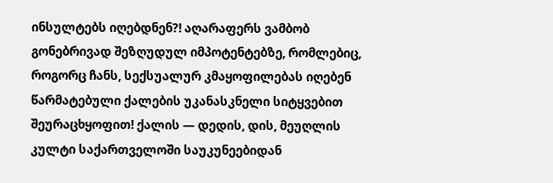ინსულტებს იღებდნენ?! აღარაფერს ვამბობ გონებრივად შეზღუდულ იმპოტენტებზე, რომლებიც, როგორც ჩანს, სექსუალურ კმაყოფილებას იღებენ წარმატებული ქალების უკანასკნელი სიტყვებით შეურაცხყოფით! ქალის — დედის, დის, მეუღლის კულტი საქართველოში საუკუნეებიდან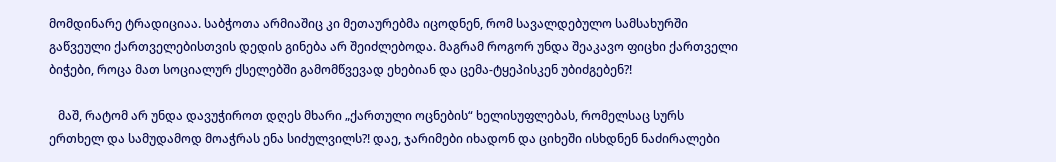მომდინარე ტრადიციაა. საბჭოთა არმიაშიც კი მეთაურებმა იცოდნენ, რომ სავალდებულო სამსახურში გაწვეული ქართველებისთვის დედის გინება არ შეიძლებოდა. მაგრამ როგორ უნდა შეაკავო ფიცხი ქართველი ბიჭები, როცა მათ სოციალურ ქსელებში გამომწვევად ეხებიან და ცემა-ტყეპისკენ უბიძგებენ?!

   მაშ, რატომ არ უნდა დავუჭიროთ დღეს მხარი „ქართული ოცნების“ ხელისუფლებას, რომელსაც სურს ერთხელ და სამუდამოდ მოაჭრას ენა სიძულვილს?! დაე, ჯარიმები იხადონ და ციხეში ისხდნენ ნაძირალები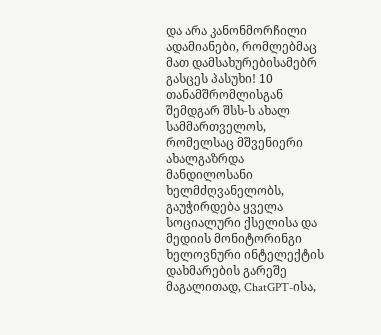და არა კანონმორჩილი ადამიანები, რომლებმაც მათ დამსახურებისამებრ გასცეს პასუხი! 10 თანამშრომლისგან შემდგარ შსს-ს ახალ სამმართველოს, რომელსაც მშვენიერი ახალგაზრდა მანდილოსანი ხელმძღვანელობს, გაუჭირდება ყველა სოციალური ქსელისა და მედიის მონიტორინგი ხელოვნური ინტელექტის დახმარების გარეშე მაგალითად, ChatGPT-ისა,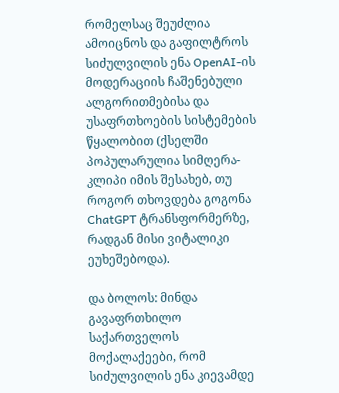რომელსაც შეუძლია ამოიცნოს და გაფილტროს სიძულვილის ენა OpenAI-ის მოდერაციის ჩაშენებული ალგორითმებისა და უსაფრთხოების სისტემების წყალობით (ქსელში პოპულარულია სიმღერა-კლიპი იმის შესახებ, თუ როგორ თხოვდება გოგონა ChatGPT ტრანსფორმერზე, რადგან მისი ვიტალიკი ეუხეშებოდა).

და ბოლოს: მინდა გავაფრთხილო საქართველოს მოქალაქეები, რომ სიძულვილის ენა კიევამდე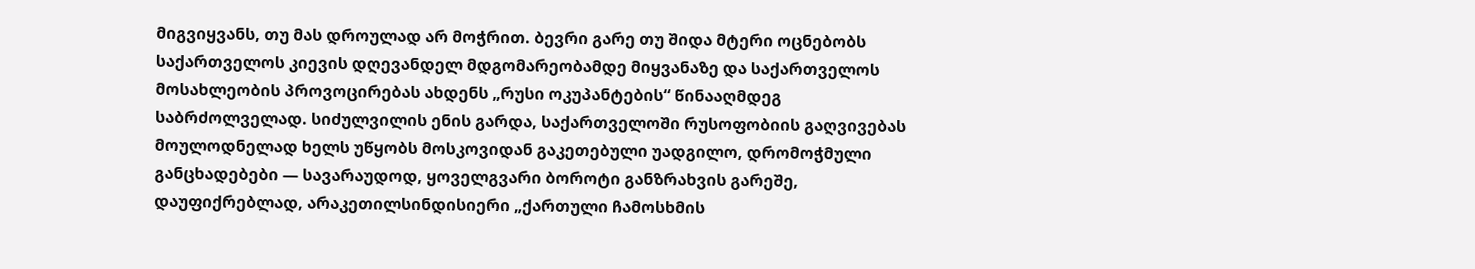მიგვიყვანს, თუ მას დროულად არ მოჭრით. ბევრი გარე თუ შიდა მტერი ოცნებობს საქართველოს კიევის დღევანდელ მდგომარეობამდე მიყვანაზე და საქართველოს მოსახლეობის პროვოცირებას ახდენს „რუსი ოკუპანტების“ წინააღმდეგ საბრძოლველად. სიძულვილის ენის გარდა, საქართველოში რუსოფობიის გაღვივებას მოულოდნელად ხელს უწყობს მოსკოვიდან გაკეთებული უადგილო, დრომოჭმული განცხადებები — სავარაუდოდ, ყოველგვარი ბოროტი განზრახვის გარეშე, დაუფიქრებლად, არაკეთილსინდისიერი „ქართული ჩამოსხმის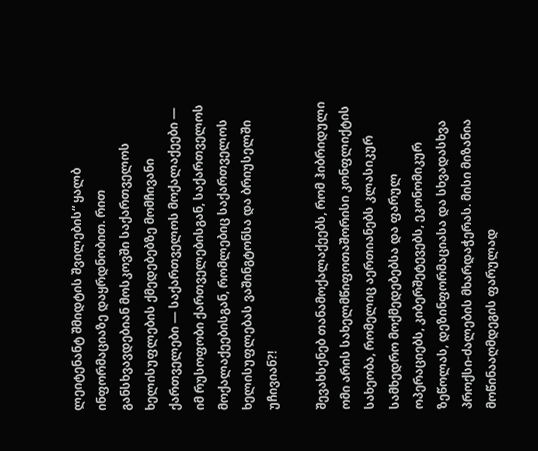ლეიტენანტ შმიდტის შვილების“ ყალბ ინფორმაციაზე დაყრდნობით. რით განსხვავდებიან მოსკოვში საქართველოს ხელისუფლების ქმედებებზე მომჩივანი ქართველები — საქართველოს მოქალაქეები — იმ რუსოფობი ქართველებისგან, საქართველოს მოქალაქეებისგან, რომლებიც საქართველოს ხელისუფლებას ვაშინგტონსა და ბრიუსელში უჩივიან?!

შევახსენებ თანამოქალაქეებს, რომ ჰიბრიდული ომი არის სახელმწიფოთაშორისი კონფლიქტის სახეობა, რომელიც აერთიანებს კლასიკურ სამხედრო მოქმედებებსა და ფარულ ოპერაციებს, კიბერშეტევებს, ეკონომიკურ ზეწოლას, დეზინფორმაციასა და სხვადასხვა პროქსი-ძალების მხარდაჭერას. მისი მიზანია მოწინააღმდეგის ფარულად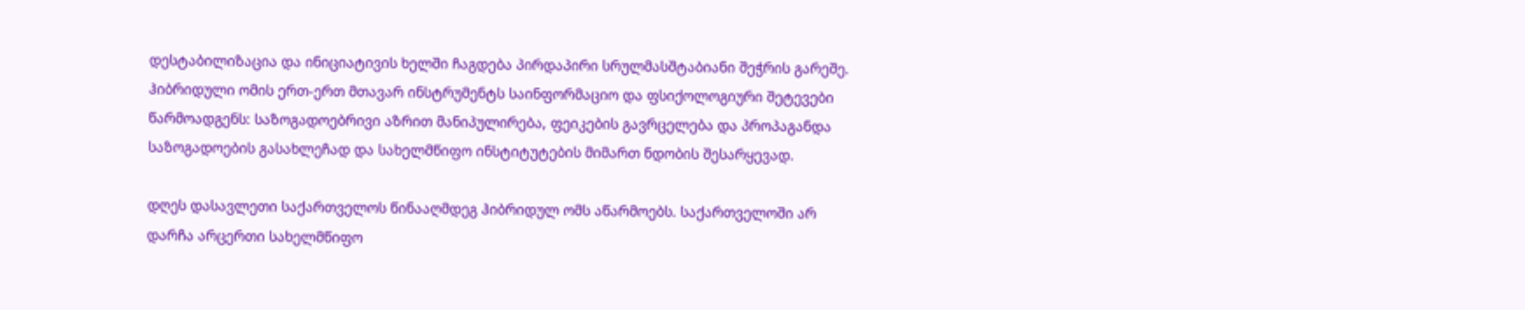დესტაბილიზაცია და ინიციატივის ხელში ჩაგდება პირდაპირი სრულმასშტაბიანი შეჭრის გარეშე. ჰიბრიდული ომის ერთ-ერთ მთავარ ინსტრუმენტს საინფორმაციო და ფსიქოლოგიური შეტევები წარმოადგენს: საზოგადოებრივი აზრით მანიპულირება, ფეიკების გავრცელება და პროპაგანდა საზოგადოების გასახლეჩად და სახელმწიფო ინსტიტუტების მიმართ ნდობის შესარყევად.

დღეს დასავლეთი საქართველოს წინააღმდეგ ჰიბრიდულ ომს აწარმოებს. საქართველოში არ დარჩა არცერთი სახელმწიფო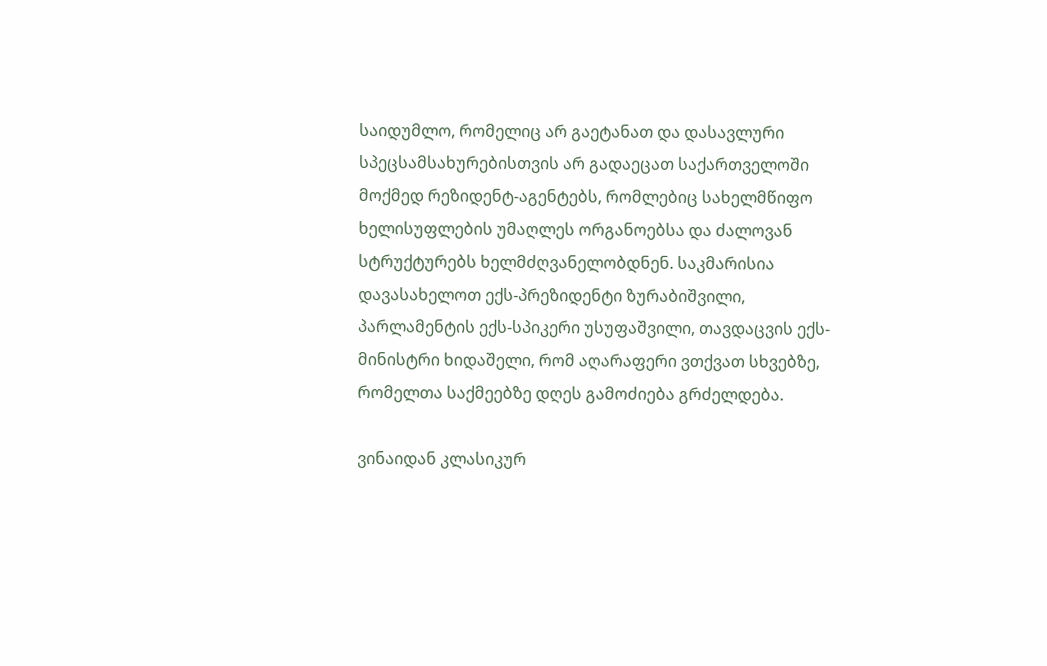საიდუმლო, რომელიც არ გაეტანათ და დასავლური სპეცსამსახურებისთვის არ გადაეცათ საქართველოში მოქმედ რეზიდენტ-აგენტებს, რომლებიც სახელმწიფო ხელისუფლების უმაღლეს ორგანოებსა და ძალოვან სტრუქტურებს ხელმძღვანელობდნენ. საკმარისია დავასახელოთ ექს-პრეზიდენტი ზურაბიშვილი, პარლამენტის ექს-სპიკერი უსუფაშვილი, თავდაცვის ექს-მინისტრი ხიდაშელი, რომ აღარაფერი ვთქვათ სხვებზე, რომელთა საქმეებზე დღეს გამოძიება გრძელდება.

ვინაიდან კლასიკურ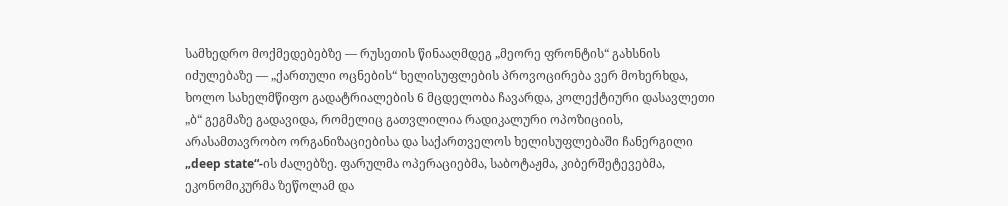სამხედრო მოქმედებებზე — რუსეთის წინააღმდეგ „მეორე ფრონტის“ გახსნის იძულებაზე — „ქართული ოცნების“ ხელისუფლების პროვოცირება ვერ მოხერხდა, ხოლო სახელმწიფო გადატრიალების 6 მცდელობა ჩავარდა, კოლექტიური დასავლეთი „ბ“ გეგმაზე გადავიდა, რომელიც გათვლილია რადიკალური ოპოზიციის, არასამთავრობო ორგანიზაციებისა და საქართველოს ხელისუფლებაში ჩანერგილი „deep state“-ის ძალებზე. ფარულმა ოპერაციებმა, საბოტაჟმა, კიბერშეტევებმა, ეკონომიკურმა ზეწოლამ და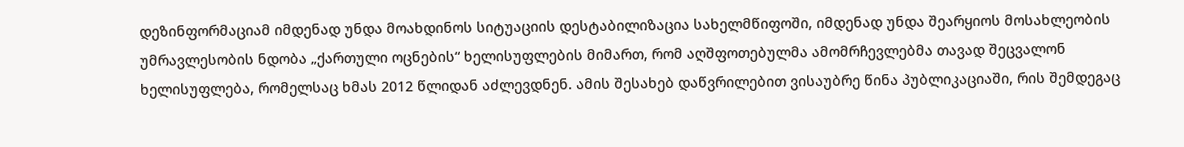დეზინფორმაციამ იმდენად უნდა მოახდინოს სიტუაციის დესტაბილიზაცია სახელმწიფოში, იმდენად უნდა შეარყიოს მოსახლეობის უმრავლესობის ნდობა „ქართული ოცნების“ ხელისუფლების მიმართ, რომ აღშფოთებულმა ამომრჩევლებმა თავად შეცვალონ ხელისუფლება, რომელსაც ხმას 2012 წლიდან აძლევდნენ. ამის შესახებ დაწვრილებით ვისაუბრე წინა პუბლიკაციაში, რის შემდეგაც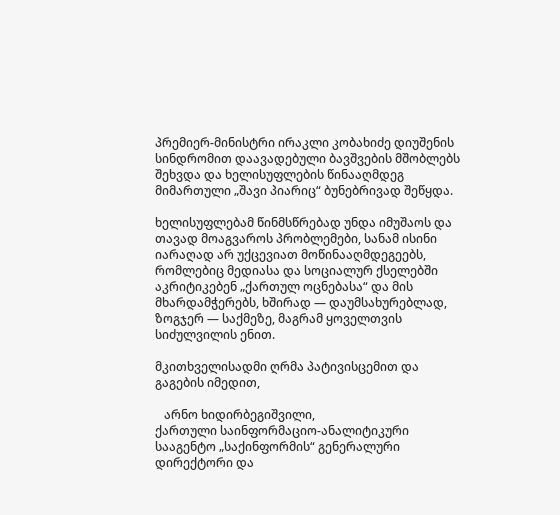პრემიერ-მინისტრი ირაკლი კობახიძე დიუშენის სინდრომით დაავადებული ბავშვების მშობლებს შეხვდა და ხელისუფლების წინააღმდეგ მიმართული „შავი პიარიც“ ბუნებრივად შეწყდა.

ხელისუფლებამ წინმსწრებად უნდა იმუშაოს და თავად მოაგვაროს პრობლემები, სანამ ისინი იარაღად არ უქცევიათ მოწინააღმდეგეებს, რომლებიც მედიასა და სოციალურ ქსელებში აკრიტიკებენ „ქართულ ოცნებასა“ და მის მხარდამჭერებს, ხშირად — დაუმსახურებლად, ზოგჯერ — საქმეზე, მაგრამ ყოველთვის სიძულვილის ენით.

მკითხველისადმი ღრმა პატივისცემით და გაგების იმედით,

   არნო ხიდირბეგიშვილი,
ქართული საინფორმაციო-ანალიტიკური სააგენტო „საქინფორმის“ გენერალური დირექტორი და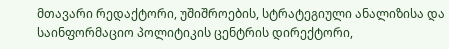მთავარი რედაქტორი, უშიშროების, სტრატეგიული ანალიზისა და საინფორმაციო პოლიტიკის ცენტრის დირექტორი,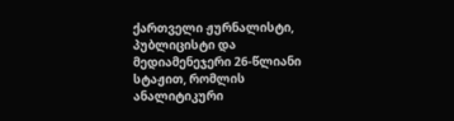ქართველი ჟურნალისტი, პუბლიცისტი და მედიამენეჯერი 26-წლიანი სტაჟით, რომლის ანალიტიკური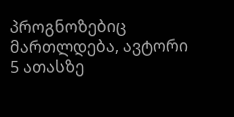პროგნოზებიც მართლდება, ავტორი 5 ათასზე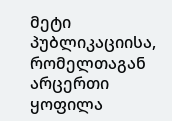მეტი პუბლიკაციისა, რომელთაგან არცერთი ყოფილა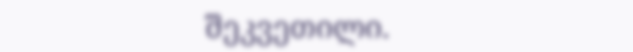შეკვეთილი.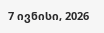7 ივნისი, 2026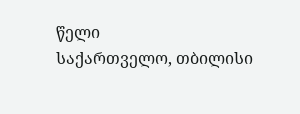წელი
საქართველო, თბილისი